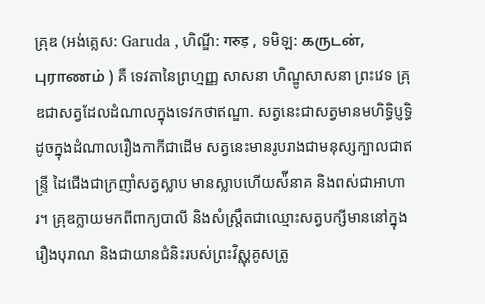គ្រុឌ (អង់គ្លេស: Garuda , ហិណ្ឌី: गरुड़ , ទមិឡ: கருடன், புராணம் ) គឺ ទេវតានៃព្រហ្មញ្ញ សាសនា ហិណ្ឌូសាសនា ព្រះវេទ គ្រុឌជាសត្វដែលដំណាលក្នុងទេវកថាឥណ្ឌា. សត្វនេះជាសត្វមានមហិទ្ធិប្ញទ្ធិដូចក្នុងដំណាលរឿងកាកីជាដើម សត្វនេះមានរូបរាងជាមនុស្សក្បាលជាឥន្ទ្រី ដៃជើងជាក្រញាំសត្វស្លាប មានស្លាបហើយស៉ីនាគ និងពស់ជាអាហារ។ គ្រុឌក្លាយមកពីពាក្យបាលី និងសំស្រឹ្តតជាឈ្មោះសត្វបក្សីមាននៅក្នុងរឿងបុរាណ និងជាយានជំនិះរបស់ព្រះវិស្ណុគូសត្រូ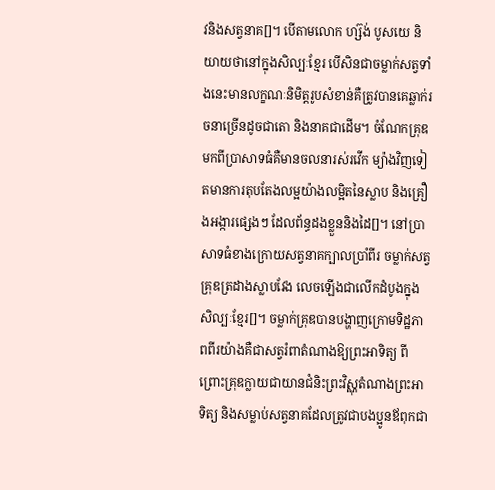វនិងសត្វនាគ[]។ បើតាមលោក ហ្ស៊ង់ បូសយេ និយាយថានៅក្នុងសិល្បៈខ្មែរ បើសិនជាចម្លាក់សត្វទាំងនេះមានលក្ខណៈនិមិត្តរូបសំខាន់គឺត្រូវបានគេឆ្លាក់រចនាច្រើនដូចជាតោ និងនាគជាដើម។ ចំណែកគ្រុឌមកពីប្រាសាទធំគឺមានចលនារស់រវើក ម្យ៉ាងវិញទៀតមានការតុបតែងលម្អយ៉ាងលម្អិតនៃស្លាប និងគ្រឿងអង្ការផ្សេងៗ ដែលព័ន្ធដងខ្លួននិងដៃ[]។ នៅប្រាសាទធំខាងក្រោយសត្វនាគក្បាលប្រាំពីរ ចម្លាក់សត្វគ្រុឌត្រដាងស្លាបវែង លេចឡើងជាលើកដំបូងក្នុងសិល្បៈខ្មែរ[]។ ចម្លាក់គ្រុឌបានបង្ហាញក្រោមទិដ្ឋភាពពីរយ៉ាងគឺជាសត្វរំពាតំណាងឱ្យព្រះអាទិត្យ ពីព្រោះគ្រុឌក្លាយជាយានជំនិះព្រះវិស្ណុតំណាងព្រះអាទិត្យ និងសម្លាប់សត្វនាគដែលត្រូវជាបងប្អូនឪពុកជា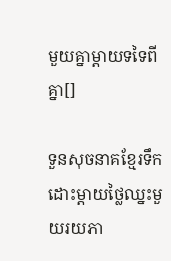មួយគ្នាម្តាយទទៃពីគ្នា[]

ទួនសុចនាគខ្មែរទឹកដោះម្តាយថ្លៃឈ្នះមួយរយភា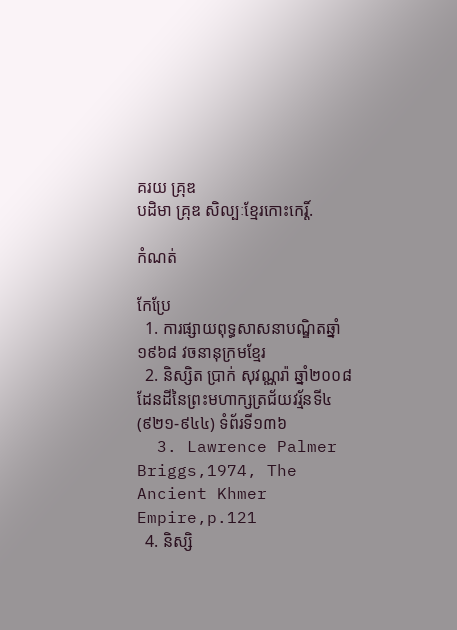គរយ គ្រុឌ
បដិមា គ្រុឌ សិល្បៈខ្មែរកោះកេរ្ដិ៍.

កំណត់

កែប្រែ
  1. ការផ្សាយពុទ្ធសាសនាបណ្ឌិតឆ្នាំ១៩៦៨ វចនានុក្រមខ្មែរ
  2. និស្សិត ប្រាក់ សុវណ្ណរ៉ា ឆ្នាំ២០០៨ ដែនដីនៃព្រះមហាក្សត្រជ័យវរ្ម័នទី៤ (៩២១-៩៤៤) ទំព័រទី១៣៦
  3. Lawrence Palmer Briggs,1974, The Ancient Khmer Empire,p.121
  4. និស្សិ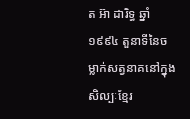ត អ៊ា ដារិទ្ធ ឆ្នាំ១៩៩៤ តួនាទីនៃចម្លាក់សត្វនាគនៅក្នុងសិល្បៈខ្មែរ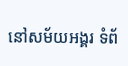នៅសម័យអង្គរ ទំព័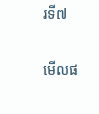រទី៧

មើលផ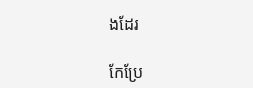ងដែរ

កែប្រែ